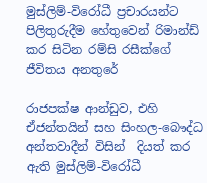මුස්ලිම්-විරෝධී ප්‍රචාරයන්ට පිලිතුරුදීම හේතුවෙන් රිමාන්ඩ් කර සිටින රම්සි රසීක්ගේ ජීවිතය අනතුරේ

රාජපක්ෂ ආන්ඩුව, එහි ඒජන්තයින් සහ සිංහල-බෞද්ධ අන්තවාදීන් විසින්  දියත් කර ඇති මුස්ලිම්-විරෝධී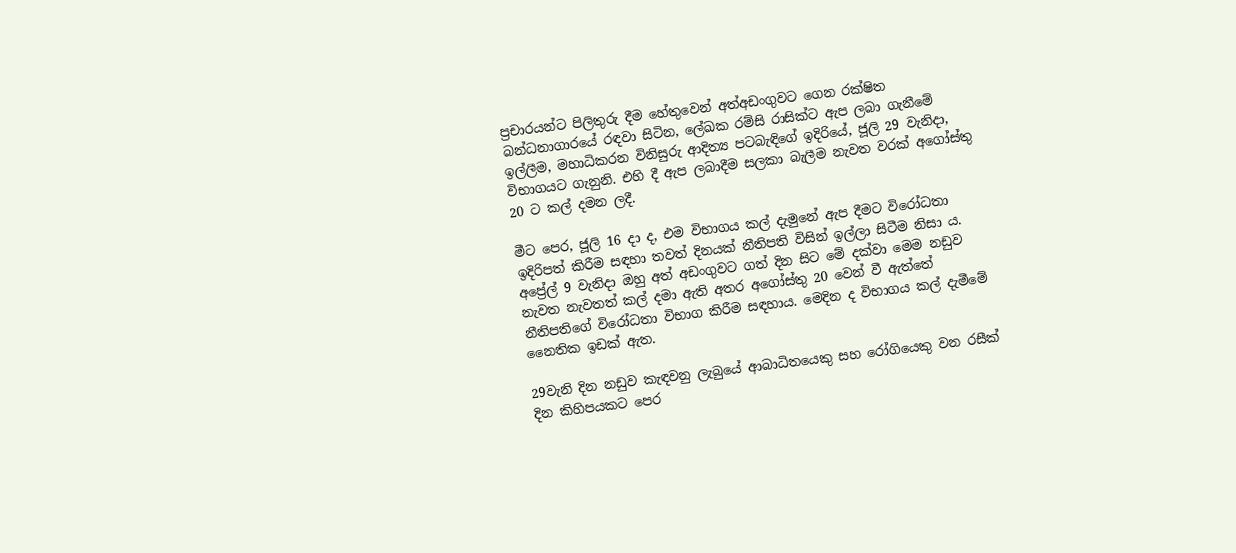ප්‍රචාරයන්ට පිලිතුරු දීම හේතුවෙන් අත්අඩංගුවට ගෙන රක්ෂිත බන්ධනාගාරයේ රඳවා සිටින, ලේඛක රම්සි රාසික්ට ඇප ලබා ගැනීමේ ඉල්ලීම, මහාධිකරන විනිසුරු ආදිත්‍ය පටබැඳිගේ ඉදිරියේ, ජූලි 29 වැනිදා, විභාගයට ගැනුනි. එහි දී ඇප ලබාදීම සලකා බැලීම නැවත වරක් අගෝස්තු 20 ට කල් දමන ලදී.

මීට පෙර, ජූලි 16 දා ද, එම විභාගය කල් දැමුනේ ඇප දීමට විරෝධතා ඉදිරිපත් කිරීම සඳහා තවත් දිනයක් නීතිපති විසින් ඉල්ලා සිටීම නිසා ය. අප්‍රේල් 9 වැනිදා ඔහු අත් අඩංගුවට ගත් දින සිට මේ දක්වා මෙම නඩුව නැවත නැවතත් කල් දමා ඇති අතර අගෝස්තු 20 වෙන් වී ඇත්තේ නීතිපතිගේ විරෝධතා විභාග කිරීම සඳහාය. මෙදින ද විභාගය කල් දැමීමේ නෛතික ඉඩක් ඇත.

29වැනි දින නඩුව කැඳවනු ලැබුයේ ආබාධිතයෙකු සහ රෝගියෙකු වන රසීක් දින කිහිපයකට පෙර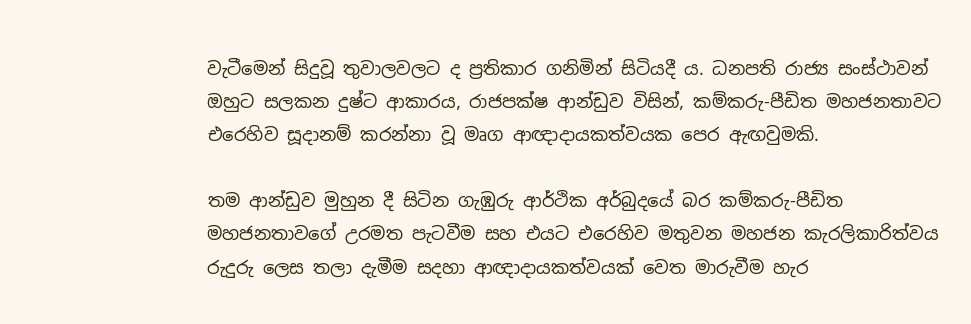වැටීමෙන් සිදුවූ තුවාලවලට ද ප්‍රතිකාර ගනිමින් සිටියදී ය. ධනපති රාජ්‍ය සංස්ථාවන් ඔහුට සලකන දුෂ්ට ආකාරය, රාජපක්ෂ ආන්ඩුව විසින්, කම්කරු-පීඩිත මහජනතාවට එරෙහිව සූදානම් කරන්නා වූ මෘග ආඥාදායකත්වයක පෙර ඇඟවුමකි.

තම ආන්ඩුව මුහුන දී සිටින ගැඹුරු ආර්ථික අර්බුදයේ බර කම්කරු-පීඩිත මහජනතාවගේ උරමත පැටවීම සහ එයට එරෙහිව මතුවන මහජන කැරලිකාරිත්වය රුදුරු ලෙස තලා දැමීම සදහා ආඥාදායකත්වයක් වෙත මාරුවීම හැර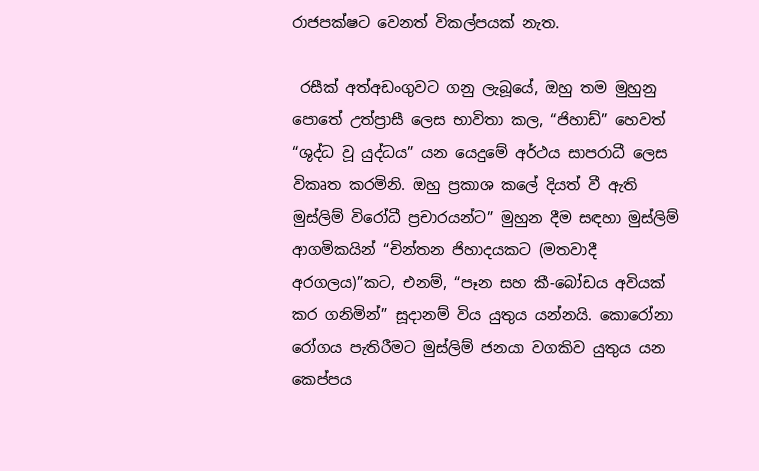රාජපක්ෂට වෙනත් විකල්පයක් නැත.

 රසීක් අත්අඩංගුවට ගනු ලැබූයේ, ඔහු තම මුහුනු පොතේ උත්ප්‍රාසී ලෙස භාවිතා කල, “ජිහාඩ්” හෙවත් “ශුද්ධ වූ යුද්ධය” යන යෙදුමේ අර්ථය සාපරාධී ලෙස විකෘත කරමිනි. ඔහු ප්‍රකාශ කලේ දියත් වී ඇති මුස්ලිම් විරෝධී ප්‍රචාරයන්ට” මුහුන දීම සඳහා මුස්ලිම් ආගමිකයින් “චින්තන ජිහාදයකට (මතවාදී අරගලය)”කට, එනම්, “පෑන සහ කී-බෝඩය අවියක් කර ගනිමින්” සූදානම් විය යුතුය යන්නයි. කොරෝනා රෝගය පැතිරීමට මුස්ලිම් ජනයා වගකිව යුතුය යන කෙප්පය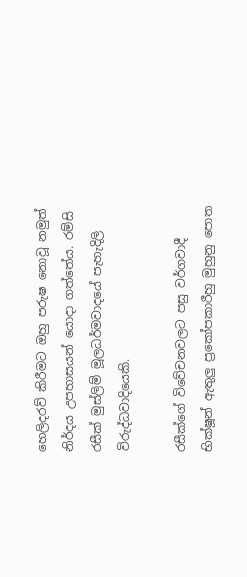හෙලිදරව් කිරීමට ඔහු පරුෂ නොවූ නමුත් නිර්දය උපහාසයන් යොදා ගත්තේය. රම්සි රසීක් මුස්ලිම් මූලධර්මවාදයේ පැහැදිලි විරුද්ධවාදියෙකි.

රසීක්ගේ විවේචනවලට පසු වර්ගවාදී භික්ෂූන් ඇතුලු ප්‍රකෝපකාරීහු මුහුනු පොත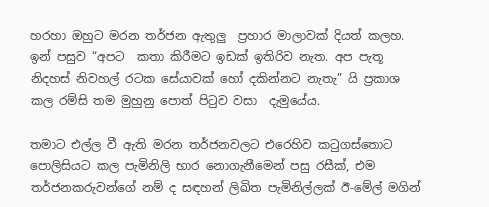හරහා ඔහුට මරන තර්ජන ඇතුලු  ප්‍රහාර මාලාවක් දියත් කලහ. ඉන් පසුව “අපට  කතා කිරීමට ඉඩක් ඉතිරිව නැත. අප පැතූ නිදහස් නිවහල් රටක සේයාවක් හෝ දකින්නට නැතැ” යි ප්‍රකාශ කල රම්සි තම මුහුනු පොත් පිටුව වසා  දැමුයේය.

තමාට එල්ල වී ඇති මරන තර්ජනවලට එරෙහිව කටුගස්තොට පොලිසියට කල පැමිනිලි භාර නොගැනීමෙන් පසු රසීක්, එම තර්ජනකරුවන්ගේ නම් ද සඳහන් ලිඛිත පැමිනිල්ලක් ඊ-මේල් මගින්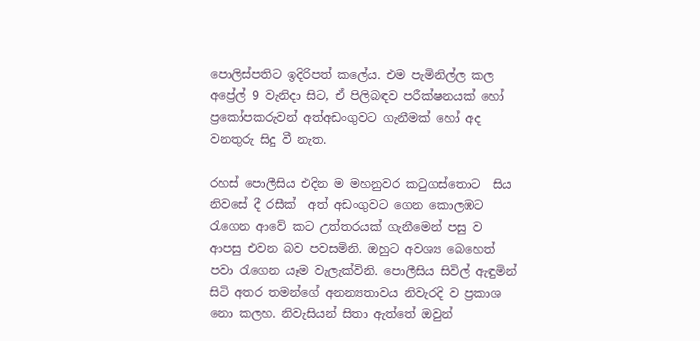පොලිස්පතිට ඉදිරිපත් කලේය. එම පැමිනිල්ල කල අප්‍රේල් 9 වැනිදා සිට, ඒ පිලිබඳව පරීක්ෂනයක් හෝ ප්‍රකෝපකරුවන් අත්අඩංගුවට ගැනීමක් හෝ අද වනතුරු සිදු වී නැත.

රහස් පොලීසිය එදින ම මහනුවර කටුගස්තොට  සිය නිවසේ දී රසීක්  අත් අඩංගුවට ගෙන කොලඹට රැගෙන ආවේ කට උත්තරයක් ගැනීමෙන් පසු ව ආපසු එවන බව පවසමිනි. ඔහුට අවශ්‍ය බෙහෙත් පවා රැගෙන යෑම වැලැක්විනි. පොලීසිය සිවිල් ඇඳුමින් සිටි අතර තමන්ගේ අනන්‍යතාවය නිවැරදි ව ප්‍රකාශ නො කලහ. නිවැසියන් සිතා ඇත්තේ ඔවුන්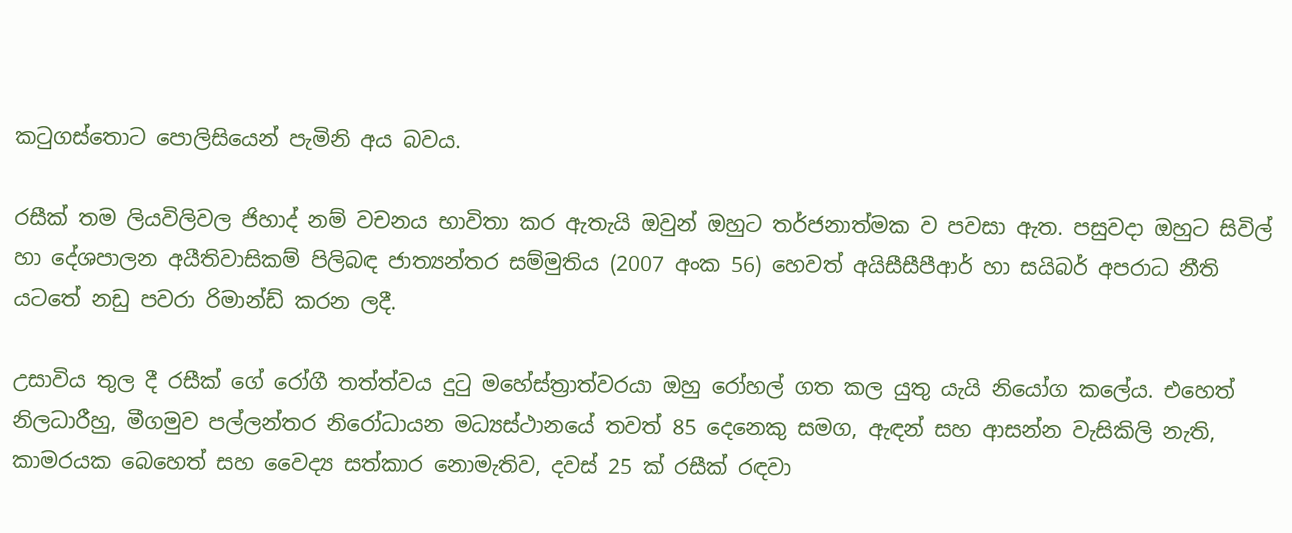කටුගස්තොට පොලිසියෙන් පැමිනි අය බවය.

රසීක් තම ලියවිලිවල ජිහාද් නම් වචනය භාවිතා කර ඇතැයි ඔවුන් ඔහුට තර්ජනාත්මක ව පවසා ඇත. පසුවදා ඔහුට සිවිල් හා දේශපාලන අයීතිවාසිකම් පිලිබඳ ජාත්‍යන්තර සම්මුතිය (2007 අංක 56) හෙවත් අයිසීසීපීආර් හා සයිබර් අපරාධ නීති යටතේ නඩු පවරා රිමාන්ඩ් කරන ලදී.

උසාවිය තුල දී රසීක් ගේ රෝගී තත්ත්වය දුටු මහේස්ත්‍රාත්වරයා ඔහු රෝහල් ගත කල යුතු යැයි නියෝග කලේය. එහෙත් නිලධාරීහු, මීගමුව පල්ලන්තර නිරෝධායන මධ්‍යස්ථානයේ තවත් 85 දෙනෙකු සමග, ඇඳන් සහ ආසන්න වැසිකිලි නැති,  කාමරයක බෙහෙත් සහ වෛද්‍ය සත්කාර නොමැතිව, දවස් 25 ක් රසීක් රඳවා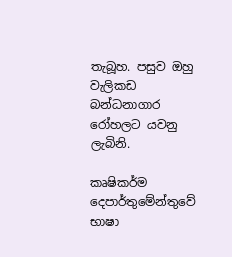තැබූහ. පසුව ඔහු වැලිකඩ බන්ධනාගාර රෝහලට යවනු ලැබිනි.

කෘෂිකර්ම දෙපාර්තුමේන්තුවේ භාෂා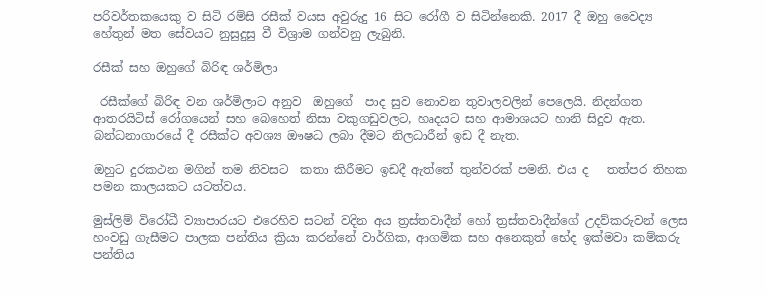පරිවර්තකයෙකු ව සිටි රම්සි රසීක් වයස අවුරුදු 16 සිට රෝගී ව සිටින්නෙකි. 2017 දී ඔහු වෛද්‍ය හේතුන් මත සේවයට නුසුදුසු වී විශ්‍රාම ගන්වනු ලැබුනි.

රසීක් සහ ඔහුගේ බිරිඳ ශර්මිලා

 රසීක්ගේ බිරිඳ වන ශර්මිලාට අනුව  ඔහුගේ  පාද සුව නොවන තුවාලවලින් පෙලෙයි. නිදන්ගත ආතරයිටිස් රෝගයෙන් සහ බෙහෙත් නිසා වකුගඩුවලට, හෘදයට සහ ආමාශයට හානි සිදුව ඇත. බන්ධනාගාරයේ දී රසීක්ට අවශ්‍ය ඖෂධ ලබා දීමට නිලධාරීන් ඉඩ දී නැත.

ඔහුට දුරකථන මගින් තම නිවසට  කතා කිරීමට ඉඩදී ඇත්තේ තුන්වරක් පමනි. එය ද   තත්පර තිහක පමන කාලයකට යටත්වය.

මුස්ලිම් විරෝධී ව්‍යාපාරයට එරෙහිව සටන් වදින අය ත්‍රස්තවාදීන් හෝ ත්‍රස්තවාදීන්ගේ උදව්කරුවන් ලෙස හංවඩු ගැසීමට පාලක පන්තිය ක්‍රියා කරන්නේ වාර්ගික, ආගමික සහ අනෙකුත් භේද ඉක්මවා කම්කරු පන්තිය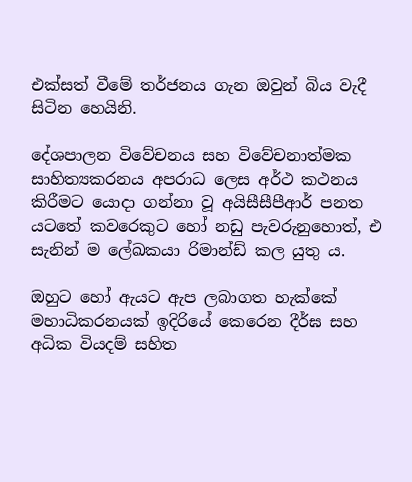එක්සත් වීමේ තර්ජනය ගැන ඔවුන් බිය වැදී සිටින හෙයිනි.

දේශපාලන විවේචනය සහ විවේචනාත්මක සාහිත්‍යකරනය අපරාධ ලෙස අර්ථ කථනය  කිරීමට යොදා ගන්නා වූ අයිසීසීපීආර් පනත යටතේ කවරෙකුට හෝ නඩු පැවරුනුහොත්, එ සැනින් ම ලේඛකයා රිමාන්ඩ් කල යුතු ය.

ඔහුට හෝ ඇයට ඇප ලබාගත හැක්කේ මහාධිකරනයක් ඉදිරියේ කෙරෙන දීර්ඝ සහ අධික වියදම් සහිත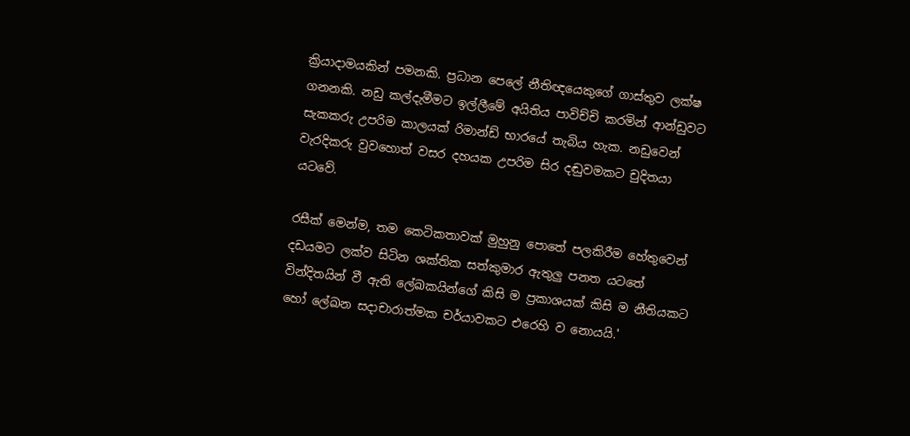ක්‍රියාදාමයකින් පමනකි. ප්‍රධාන පෙලේ නීතිඥයෙකුගේ ගාස්තුව ලක්ෂ ගනනකි. නඩු කල්දැමීමට ඉල්ලීමේ අයිතිය පාවිච්චි කරමින් ආන්ඩුවට සැකකරු උපරිම කාලයක් රිමාන්ඩ් භාරයේ තැබිය හැක. නඩුවෙන් වැරදිකරු වුවහොත් වසර දහයක උපරිම සිර දඬුවමකට චුදිතයා යටවේ.

රසීක් මෙන්ම, තම කෙටිකතාවක් මුහුනු පොතේ පලකිරීම හේතුවෙන් දඩයමට ලක්ව සිටින ශක්තික සත්කුමාර ඇතුලු පනත යටතේ වින්දිතයින් වී ඇති ලේඛකයින්ගේ කිසි ම ප්‍රකාශයක් කිසි ම නීතියකට හෝ ලේඛන සදාචාරාත්මක චර්යාවකට එරෙහි ව නොයයි.'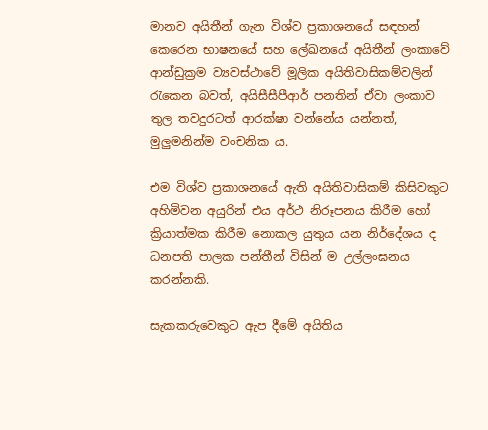මානව අයිතීන් ගැන විශ්ව ප්‍රකාශනයේ සඳහන් කෙරෙන භාෂනයේ සහ ලේඛනයේ අයිතීන් ලංකාවේ ආන්ඩුක්‍රම ව්‍යවස්ථාවේ මූලික අයිතිවාසිකම්වලින් රැකෙන බවත්, අයිසීසීපීආර් පනතින් ඒවා ලංකාව තුල තවදුරටත් ආරක්ෂා වන්නේය යන්නත්, මුලුමනින්ම වංචනික ය.

එම විශ්ව ප්‍රකාශනයේ ඇති අයිතිවාසිකම් කිසිවකුට අහිමිවන අයුරින් එය අර්ථ නිරූපනය කිරීම හෝ ක්‍රියාත්මක කිරීම නොකල යුතුය යන නිර්දේශය ද ධනපති පාලක පන්තීන් විසින් ම උල්ලංඝනය කරන්නකි.

සැකකරුවෙකුට ඇප දීමේ අයිතිය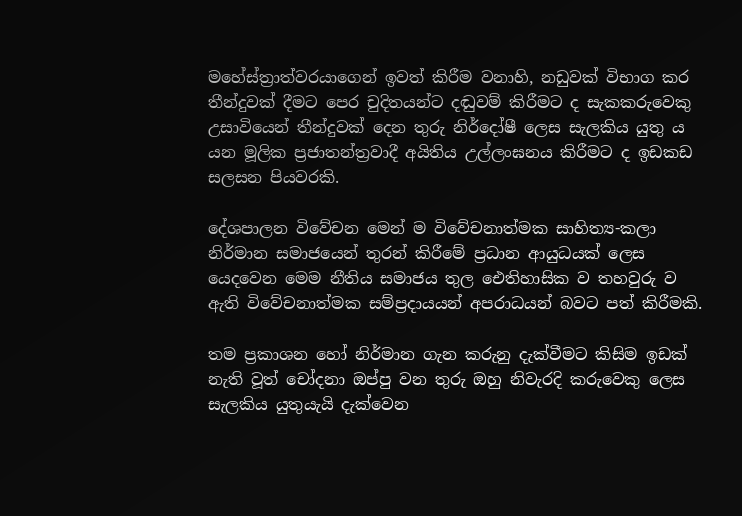මහේස්ත්‍රාත්වරයාගෙන් ඉවත් කිරීම වනාහි, නඩුවක් විභාග කර තීන්දුවක් දීමට පෙර චුදිතයන්ට දඬුවම් කිරීමට ද සැකකරුවෙකු උසාවියෙන් තීන්දුවක් දෙන තුරු නිර්දෝෂී ලෙස සැලකිය යුතු ය යන මූලික ප්‍රජාතන්ත්‍රවාදී අයිතිය උල්ලංඝනය කිරීමට ද ඉඩකඩ සලසන පියවරකි.

දේශපාලන විවේචන මෙන් ම විවේචනාත්මක සාහිත්‍ය-කලා නිර්මාන සමාජයෙන් තුරන් කිරීමේ ප්‍රධාන ආයුධයක් ලෙස යෙදවෙන මෙම නීතිය සමාජය තුල ඓතිහාසික ව තහවුරු ව ඇති විවේචනාත්මක සම්ප්‍රදායයන් අපරාධයන් බවට පත් කිරීමකි.

තම ප්‍රකාශන හෝ නිර්මාන ගැන කරුනු දැක්වීමට කිසිම ඉඩක් නැති වූත් චෝදනා ඔප්පු වන තුරු ඔහු නිවැරදි කරුවෙකු ලෙස සැලකිය යුතුයැයි දැක්වෙන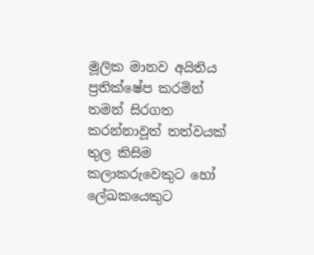මූලික මානව අයිතිය ප්‍රතික්ෂේප කරමින් තමන් සිරගත කරන්නාවූත් තත්වයක් තුල කිසිම කලාකරුවෙකුට හෝ ලේඛකයෙකුට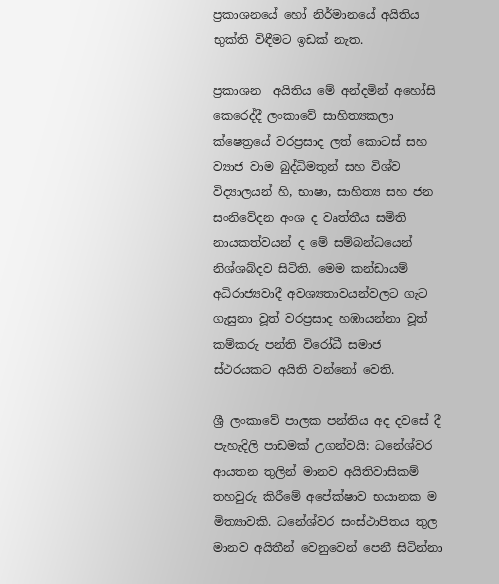ප්‍රකාශනයේ හෝ නිර්මානයේ අයිතිය භුක්ති විඳීමට ඉඩක් නැත.

ප්‍රකාශන  අයිතිය මේ අන්දමින් අහෝසි කෙරෙද්දී ලංකාවේ සාහිත්‍යකලා ක්ෂෙත්‍රයේ වරප්‍රසාද ලත් කොටස් සහ ව්‍යාජ වාම බුද්ධිමතුන් සහ විශ්ව විද්‍යාලයන් හි, භාෂා, සාහිත්‍ය සහ ජන සංනිවේදන අංශ ද වෘත්තීය සමිති නායකත්වයන් ද මේ සම්බන්ධයෙන් නිශ්ශබ්දව සිටිති. මෙම කන්ඩායම් අධිරාජ්‍යවාදී අවශ්‍යතාවයන්වලට ගැට ගැසුනා වූත් වරප්‍රසාද හඹායන්නා වූත් කම්කරු පන්ති විරෝධී සමාජ ස්ථරයකට අයිති වන්නෝ වෙති.

ශ්‍රී ලංකාවේ පාලක පන්තිය අද දවසේ දී පැහැදිලි පාඩමක් උගන්වයි: ධනේශ්වර ආයතන තුලින් මානව අයිතිවාසිකම් තහවුරු කිරීමේ අපේක්ෂාව භයානක ම මිත්‍යාවකි. ධනේශ්වර සංස්ථාපිතය තුල මානව අයිතීන් වෙනුවෙන් පෙනී සිටින්නා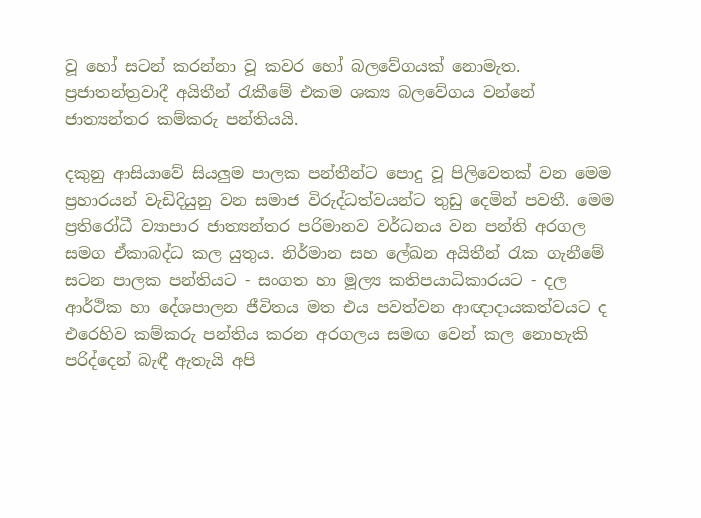වූ හෝ සටන් කරන්නා වූ කවර හෝ බලවේගයක් නොමැත. ප්‍රජාතන්ත්‍රවාදී අයිතීන් රැකීමේ එකම ශක්‍ය බලවේගය වන්නේ ජාත්‍යන්තර කම්කරු පන්තියයි.

දකුනු ආසියාවේ සියලුම පාලක පන්තීන්ට පොදු වූ පිලිවෙතක් වන මෙම ප්‍රහාරයන් වැඩිදියුනු වන සමාජ විරුද්ධත්වයන්ට තුඩු දෙමින් පවතී. මෙම ප්‍රතිරෝධී ව්‍යාපාර ජාත්‍යන්තර පරිමානව වර්ධනය වන පන්ති අරගල සමග ඒකාබද්ධ කල යුතුය. නිර්මාන සහ ලේඛන අයිතීන් රැක ගැනීමේ සටන පාලක පන්තියට - සංගත හා මූල්‍ය කතිපයාධිකාරයට - දල ආර්ථික හා දේශපාලන ජීවිතය මත එය පවත්වන ආඥාදායකත්වයට ද එරෙහිව කම්කරු පන්තිය කරන අරගලය සමඟ වෙන් කල නොහැකි පරිද්දෙන් බැඳී ඇතැයි අපි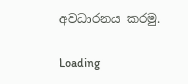අවධාරනය කරමු.

Loading